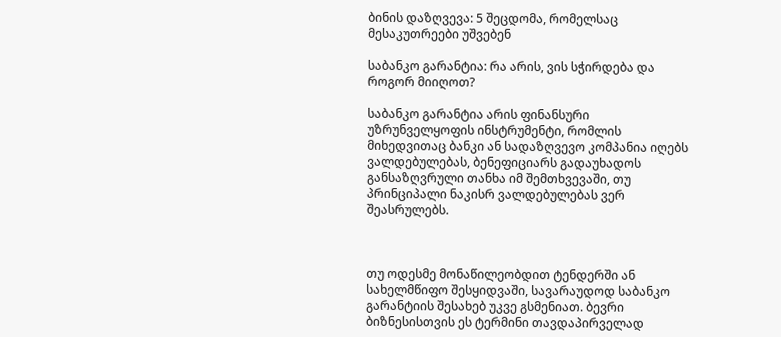ბინის დაზღვევა: 5 შეცდომა, რომელსაც მესაკუთრეები უშვებენ

საბანკო გარანტია: რა არის, ვის სჭირდება და როგორ მიიღოთ?

საბანკო გარანტია არის ფინანსური უზრუნველყოფის ინსტრუმენტი, რომლის მიხედვითაც ბანკი ან სადაზღვევო კომპანია იღებს ვალდებულებას, ბენეფიციარს გადაუხადოს განსაზღვრული თანხა იმ შემთხვევაში, თუ პრინციპალი ნაკისრ ვალდებულებას ვერ შეასრულებს.



თუ ოდესმე მონაწილეობდით ტენდერში ან სახელმწიფო შესყიდვაში, სავარაუდოდ საბანკო გარანტიის შესახებ უკვე გსმენიათ. ბევრი ბიზნესისთვის ეს ტერმინი თავდაპირველად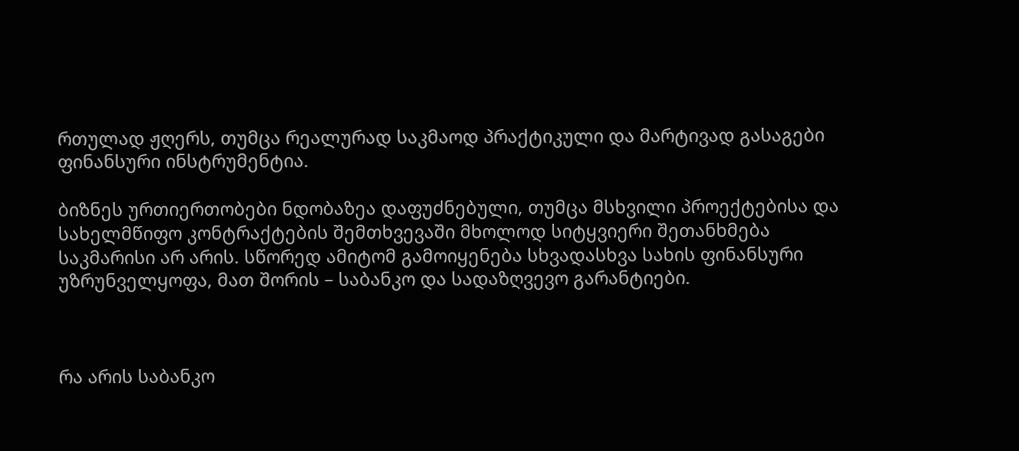რთულად ჟღერს, თუმცა რეალურად საკმაოდ პრაქტიკული და მარტივად გასაგები ფინანსური ინსტრუმენტია.

ბიზნეს ურთიერთობები ნდობაზეა დაფუძნებული, თუმცა მსხვილი პროექტებისა და სახელმწიფო კონტრაქტების შემთხვევაში მხოლოდ სიტყვიერი შეთანხმება საკმარისი არ არის. სწორედ ამიტომ გამოიყენება სხვადასხვა სახის ფინანსური უზრუნველყოფა, მათ შორის – საბანკო და სადაზღვევო გარანტიები.



რა არის საბანკო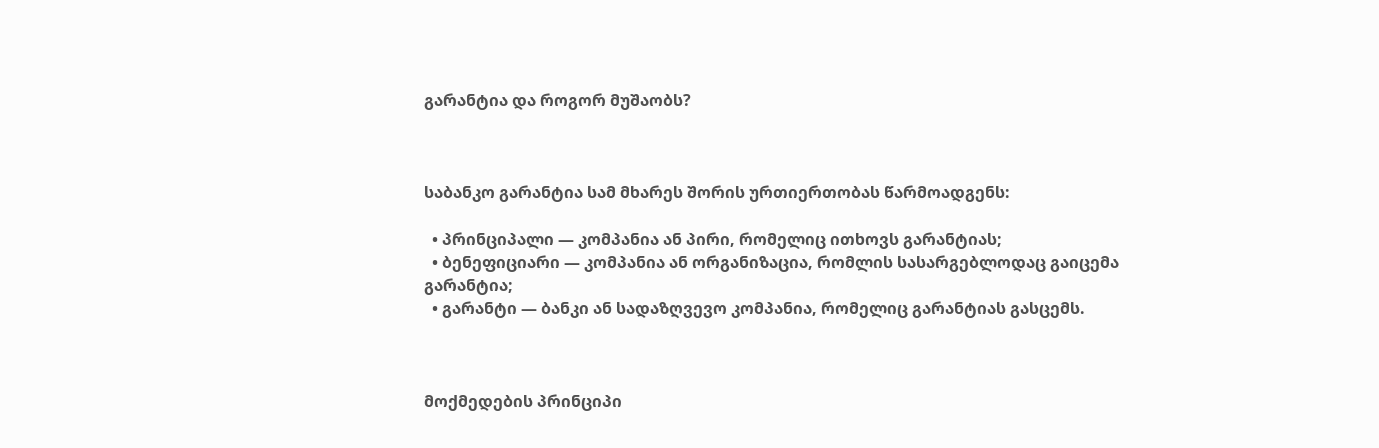გარანტია და როგორ მუშაობს?



საბანკო გარანტია სამ მხარეს შორის ურთიერთობას წარმოადგენს:

  • პრინციპალი — კომპანია ან პირი, რომელიც ითხოვს გარანტიას;
  • ბენეფიციარი — კომპანია ან ორგანიზაცია, რომლის სასარგებლოდაც გაიცემა გარანტია;
  • გარანტი — ბანკი ან სადაზღვევო კომპანია, რომელიც გარანტიას გასცემს.



მოქმედების პრინციპი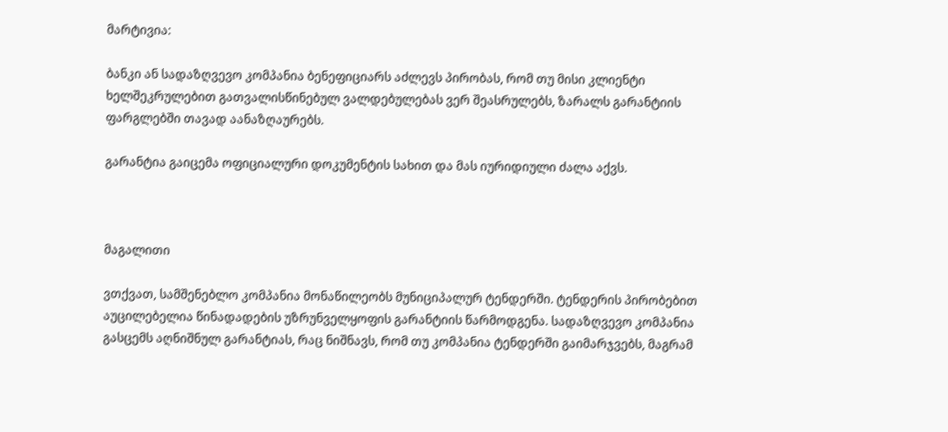მარტივია:

ბანკი ან სადაზღვევო კომპანია ბენეფიციარს აძლევს პირობას, რომ თუ მისი კლიენტი ხელშეკრულებით გათვალისწინებულ ვალდებულებას ვერ შეასრულებს, ზარალს გარანტიის ფარგლებში თავად აანაზღაურებს.

გარანტია გაიცემა ოფიციალური დოკუმენტის სახით და მას იურიდიული ძალა აქვს.



მაგალითი

ვთქვათ, სამშენებლო კომპანია მონაწილეობს მუნიციპალურ ტენდერში. ტენდერის პირობებით აუცილებელია წინადადების უზრუნველყოფის გარანტიის წარმოდგენა. სადაზღვევო კომპანია გასცემს აღნიშნულ გარანტიას, რაც ნიშნავს, რომ თუ კომპანია ტენდერში გაიმარჯვებს, მაგრამ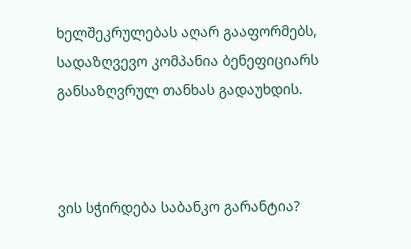ხელშეკრულებას აღარ გააფორმებს, სადაზღვევო კომპანია ბენეფიციარს განსაზღვრულ თანხას გადაუხდის.



ვის სჭირდება საბანკო გარანტია?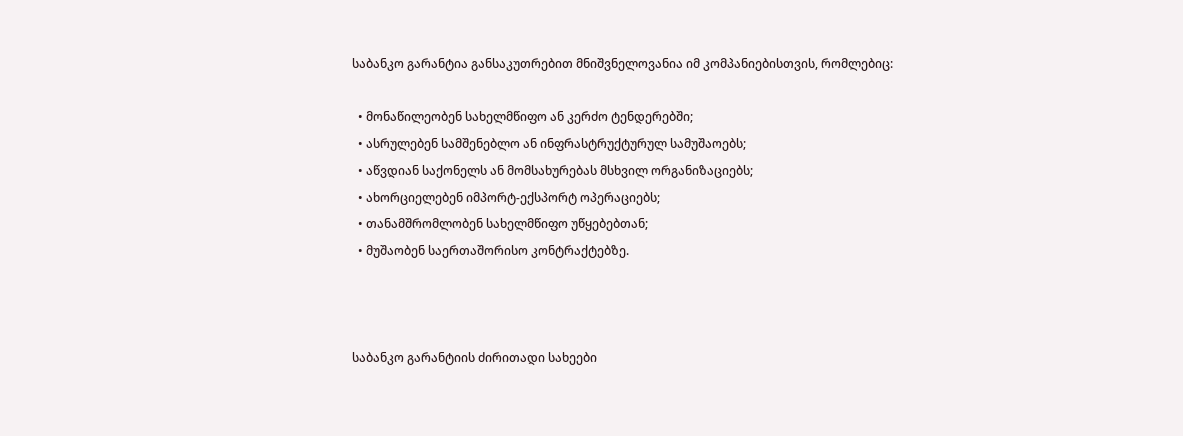საბანკო გარანტია განსაკუთრებით მნიშვნელოვანია იმ კომპანიებისთვის, რომლებიც:

  • მონაწილეობენ სახელმწიფო ან კერძო ტენდერებში;
  • ასრულებენ სამშენებლო ან ინფრასტრუქტურულ სამუშაოებს;
  • აწვდიან საქონელს ან მომსახურებას მსხვილ ორგანიზაციებს;
  • ახორციელებენ იმპორტ-ექსპორტ ოპერაციებს;
  • თანამშრომლობენ სახელმწიფო უწყებებთან;
  • მუშაობენ საერთაშორისო კონტრაქტებზე.



საბანკო გარანტიის ძირითადი სახეები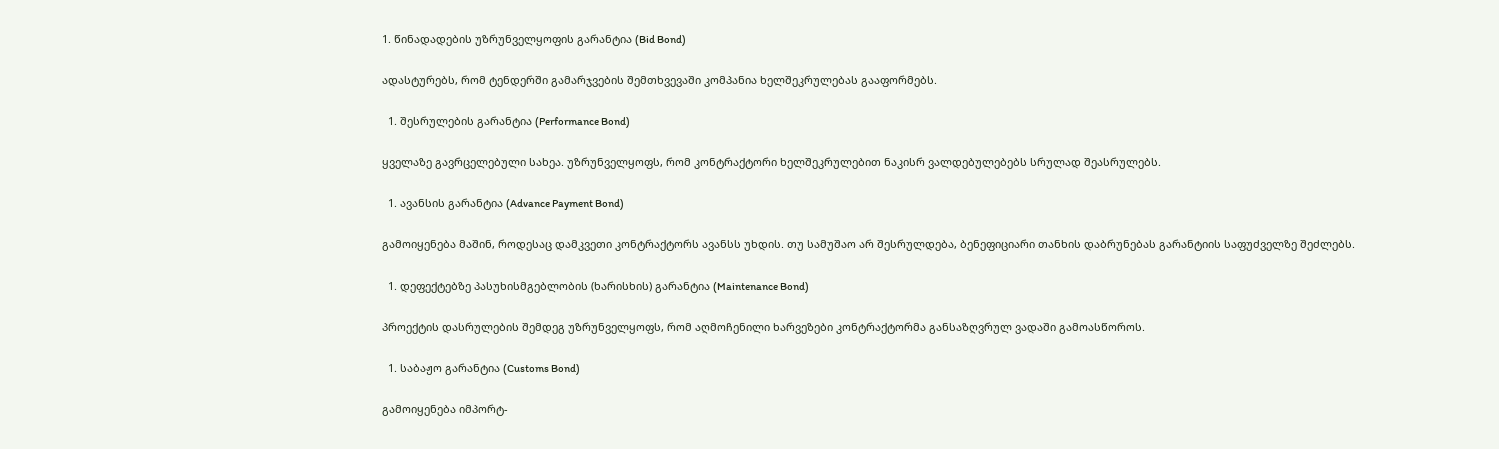1. წინადადების უზრუნველყოფის გარანტია (Bid Bond)

ადასტურებს, რომ ტენდერში გამარჯვების შემთხვევაში კომპანია ხელშეკრულებას გააფორმებს.

  1. შესრულების გარანტია (Performance Bond)

ყველაზე გავრცელებული სახეა. უზრუნველყოფს, რომ კონტრაქტორი ხელშეკრულებით ნაკისრ ვალდებულებებს სრულად შეასრულებს.

  1. ავანსის გარანტია (Advance Payment Bond)

გამოიყენება მაშინ, როდესაც დამკვეთი კონტრაქტორს ავანსს უხდის. თუ სამუშაო არ შესრულდება, ბენეფიციარი თანხის დაბრუნებას გარანტიის საფუძველზე შეძლებს.

  1. დეფექტებზე პასუხისმგებლობის (ხარისხის) გარანტია (Maintenance Bond)

პროექტის დასრულების შემდეგ უზრუნველყოფს, რომ აღმოჩენილი ხარვეზები კონტრაქტორმა განსაზღვრულ ვადაში გამოასწოროს.

  1. საბაჟო გარანტია (Customs Bond)

გამოიყენება იმპორტ-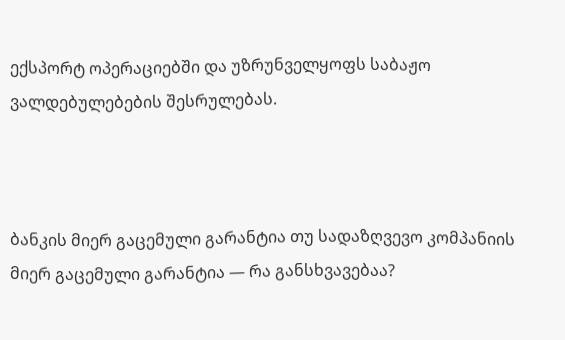ექსპორტ ოპერაციებში და უზრუნველყოფს საბაჟო ვალდებულებების შესრულებას.



ბანკის მიერ გაცემული გარანტია თუ სადაზღვევო კომპანიის მიერ გაცემული გარანტია — რა განსხვავებაა?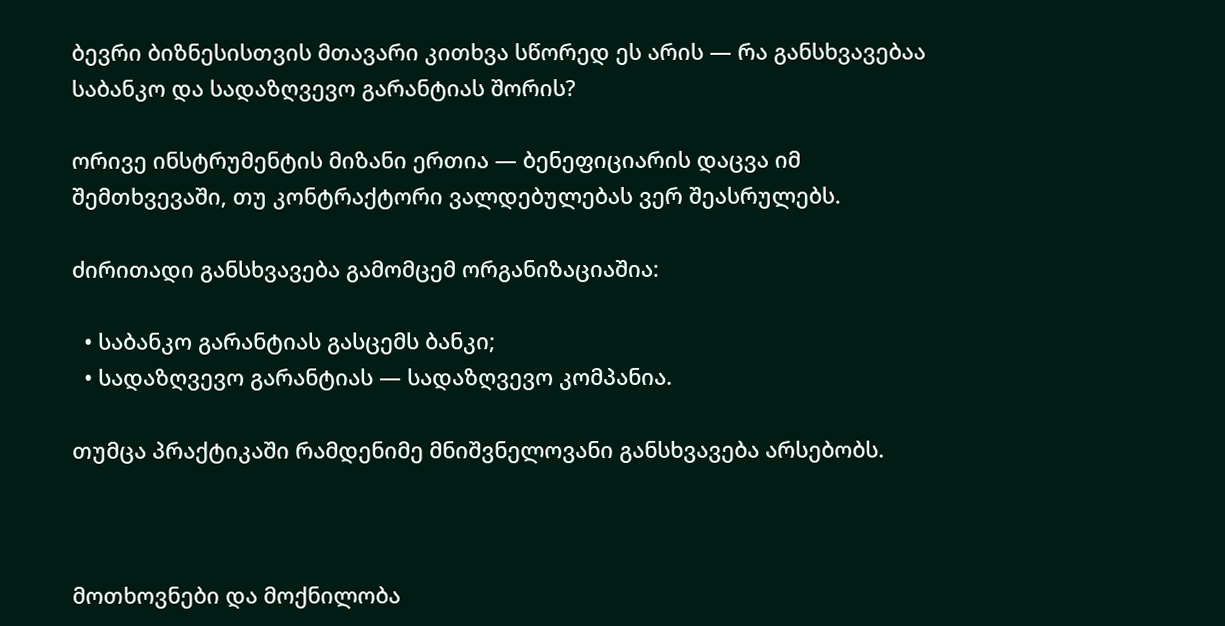ბევრი ბიზნესისთვის მთავარი კითხვა სწორედ ეს არის — რა განსხვავებაა საბანკო და სადაზღვევო გარანტიას შორის?

ორივე ინსტრუმენტის მიზანი ერთია — ბენეფიციარის დაცვა იმ შემთხვევაში, თუ კონტრაქტორი ვალდებულებას ვერ შეასრულებს.

ძირითადი განსხვავება გამომცემ ორგანიზაციაშია:

  • საბანკო გარანტიას გასცემს ბანკი;
  • სადაზღვევო გარანტიას — სადაზღვევო კომპანია.

თუმცა პრაქტიკაში რამდენიმე მნიშვნელოვანი განსხვავება არსებობს.



მოთხოვნები და მოქნილობა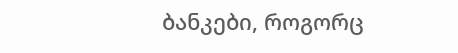ბანკები, როგორც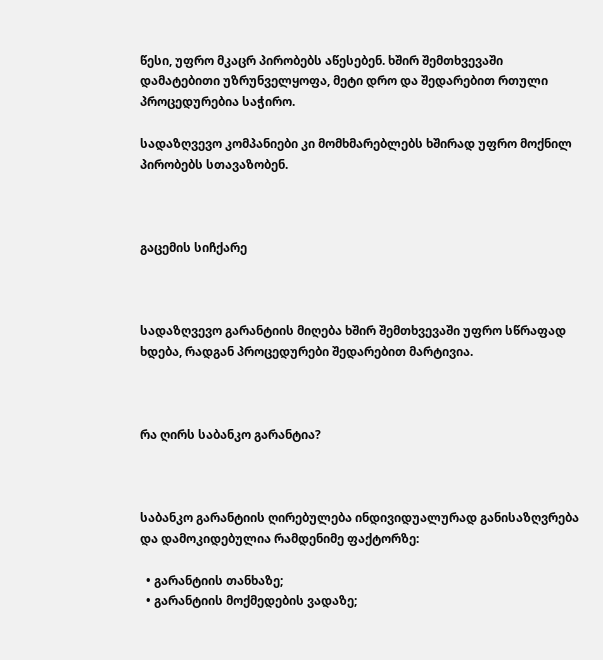წესი, უფრო მკაცრ პირობებს აწესებენ. ხშირ შემთხვევაში დამატებითი უზრუნველყოფა, მეტი დრო და შედარებით რთული პროცედურებია საჭირო.

სადაზღვევო კომპანიები კი მომხმარებლებს ხშირად უფრო მოქნილ პირობებს სთავაზობენ.



გაცემის სიჩქარე



სადაზღვევო გარანტიის მიღება ხშირ შემთხვევაში უფრო სწრაფად ხდება, რადგან პროცედურები შედარებით მარტივია.



რა ღირს საბანკო გარანტია?



საბანკო გარანტიის ღირებულება ინდივიდუალურად განისაზღვრება და დამოკიდებულია რამდენიმე ფაქტორზე:

  • გარანტიის თანხაზე;
  • გარანტიის მოქმედების ვადაზე;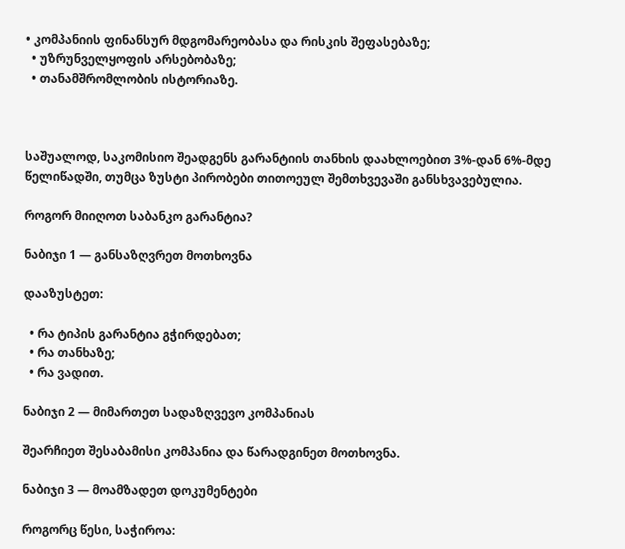• კომპანიის ფინანსურ მდგომარეობასა და რისკის შეფასებაზე;
  • უზრუნველყოფის არსებობაზე;
  • თანამშრომლობის ისტორიაზე.



საშუალოდ, საკომისიო შეადგენს გარანტიის თანხის დაახლოებით 3%-დან 6%-მდე წელიწადში, თუმცა ზუსტი პირობები თითოეულ შემთხვევაში განსხვავებულია.

როგორ მიიღოთ საბანკო გარანტია?

ნაბიჯი 1 — განსაზღვრეთ მოთხოვნა

დააზუსტეთ:

  • რა ტიპის გარანტია გჭირდებათ;
  • რა თანხაზე;
  • რა ვადით.

ნაბიჯი 2 — მიმართეთ სადაზღვევო კომპანიას

შეარჩიეთ შესაბამისი კომპანია და წარადგინეთ მოთხოვნა.

ნაბიჯი 3 — მოამზადეთ დოკუმენტები

როგორც წესი, საჭიროა: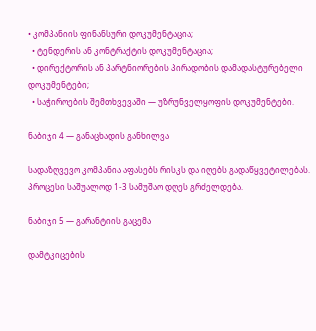• კომპანიის ფინანსური დოკუმენტაცია;
  • ტენდერის ან კონტრაქტის დოკუმენტაცია;
  • დირექტორის ან პარტნიორების პირადობის დამადასტურებელი დოკუმენტები;
  • საჭიროების შემთხვევაში — უზრუნველყოფის დოკუმენტები.

ნაბიჯი 4 — განაცხადის განხილვა

სადაზღვევო კომპანია აფასებს რისკს და იღებს გადაწყვეტილებას. პროცესი საშუალოდ 1-3 სამუშაო დღეს გრძელდება.

ნაბიჯი 5 — გარანტიის გაცემა

დამტკიცების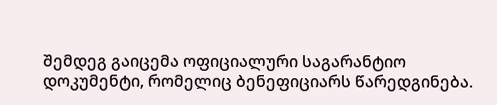შემდეგ გაიცემა ოფიციალური საგარანტიო დოკუმენტი, რომელიც ბენეფიციარს წარედგინება.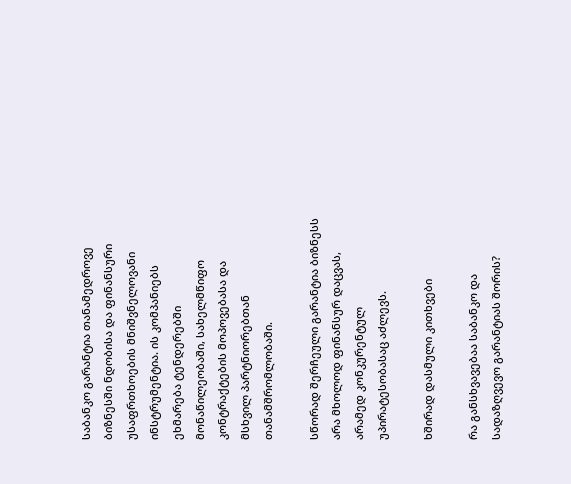საბანკო გარანტია თანამედროვე ბიზნესში ნდობისა და ფინანსური უსაფრთხოების მნიშვნელოვანი ინსტრუმენტია. ის კომპანიებს ეხმარება ტენდერებში მონაწილეობაში, სახელმწიფო კონტრაქტების მოპოვებასა და მსხვილ პარტნიორებთან თანამშრომლობაში.

სწორად შერჩეული გარანტია ბიზნესს არა მხოლოდ ფინანსურ დაცვას, არამედ კონკურენტულ უპირატესობასაც აძლევს.

ხშირად დასმული კითხვები

რა განსხვავებაა საბანკო და სადაზღვევო გარანტიას შორის?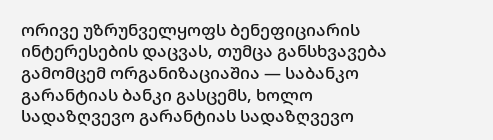ორივე უზრუნველყოფს ბენეფიციარის ინტერესების დაცვას, თუმცა განსხვავება გამომცემ ორგანიზაციაშია — საბანკო გარანტიას ბანკი გასცემს, ხოლო სადაზღვევო გარანტიას სადაზღვევო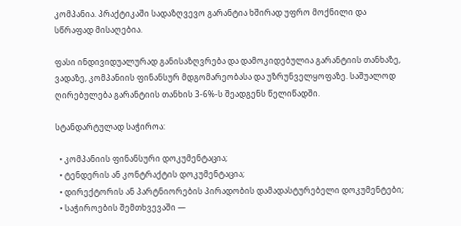კომპანია. პრაქტიკაში სადაზღვევო გარანტია ხშირად უფრო მოქნილი და სწრაფად მისაღებია.

ფასი ინდივიდუალურად განისაზღვრება და დამოკიდებულია გარანტიის თანხაზე, ვადაზე, კომპანიის ფინანსურ მდგომარეობასა და უზრუნველყოფაზე. საშუალოდ ღირებულება გარანტიის თანხის 3-6%-ს შეადგენს წელიწადში.

სტანდარტულად საჭიროა:

  • კომპანიის ფინანსური დოკუმენტაცია;
  • ტენდერის ან კონტრაქტის დოკუმენტაცია;
  • დირექტორის ან პარტნიორების პირადობის დამადასტურებელი დოკუმენტები;
  • საჭიროების შემთხვევაში —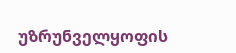უზრუნველყოფის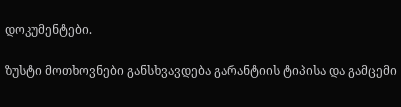დოკუმენტები.

ზუსტი მოთხოვნები განსხვავდება გარანტიის ტიპისა და გამცემი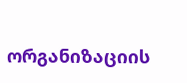ორგანიზაციის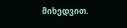მიხედვით.